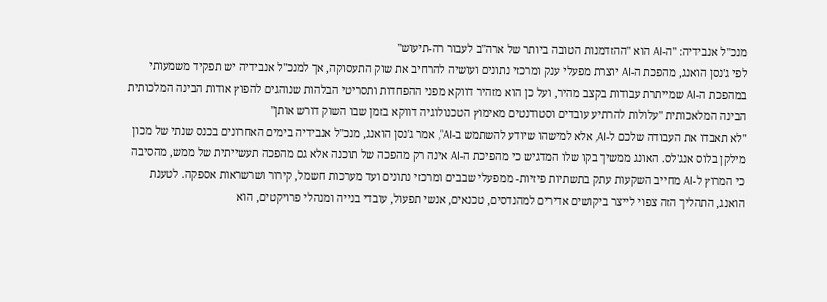מנכ"ל אנבידיה: "ה-AI הוא "ההזדמנות הטובה ביותר של ארה"ב לעבור רה-תיעוש"
לפי ג'נסן הואנג, מהפכת ה-AI יוצרת מפעלי ענק ומרכזי נתונים ועושיה להרחיב את שוק התעסוקה, אך למנכ"ל אנבידיה יש תפקיד משמעותי במהפכת ה-AI שמייתרת עבודות בקצב מהיר, ועל כן הוא מזהיר דווקא מפני ההפחדות ותסריטי הבלהות שנוהגים להפוץ אודות הבינה המלכותית הבינה המלאכותית "עלולות להרתיע עובדים וסטודנטים מאימוץ הטכנולוגיה דווקא בזמן שבו השוק דורש אותן"
"לא תאבדו את העבודה שלכם ל-AI, אלא למישהו שיודע להשתמש ב-AI", אמר ג'נסן הואנג, מנכ"ל אנבידיה בימים האחרונים בכנס שנתי של מכון מילקן בלוס אנג'לס. האונג ממשיך בקו שלו המדגיש כי מהפיכת ה-AI אינה רק מהפכה של תוכנה אלא גם מהפכה תעשייתית של ממש, מהסיבה כי המרוץ ל-AI מחייב השקעות עתק בתשתיות פיזיות- ממפעלי שבבים ומרכזי נתונים ועד מערכות חשמל, קירור ושרשראות אספקה. לטענת הואנג, התהליך הזה צפוי לייצר ביקושים אדירים למהנדסים, טכנאים, אנשי תפעול, עובדי בנייה ומנהלי פרויקטים, הוא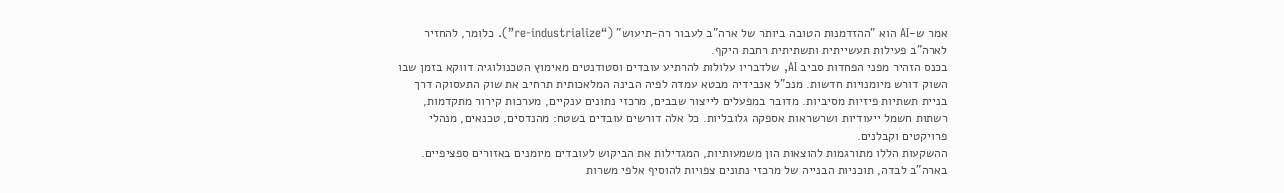אמר ש-AI הוא "ההזדמנות הטובה ביותר של ארה"ב לעבור רה-תיעוש" (“re-industrialize”). כלומר, להחזיר לארה"ב פעילות תעשייתית ותשתיתית רחבת היקף.
בכנס הזהיר מפני הפחדות סביב AI, שלדבריו עלולות להרתיע עובדים וסטודנטים מאימוץ הטכנולוגיה דווקא בזמן שבו השוק דורש מיומנויות חדשות. מנכ"ל אנבידיה מבטא עמדה לפיה הבינה המלאכותית תרחיב את שוק התעסוקה דרך בניית תשתיות פיזיות מסיביות. מדובר במפעלים לייצור שבבים, מרכזי נתונים ענקיים, מערכות קירור מתקדמות, רשתות חשמל ייעודיות ושרשראות אספקה גלובליות. כל אלה דורשים עובדים בשטח: מהנדסים, טכנאים, מנהלי פרויקטים וקבלנים.
ההשקעות הללו מתורגמות להוצאות הון משמעותיות, המגדילות את הביקוש לעובדים מיומנים באזורים ספציפיים. בארה"ב לבדה, תוכניות הבנייה של מרכזי נתונים צפויות להוסיף אלפי משרות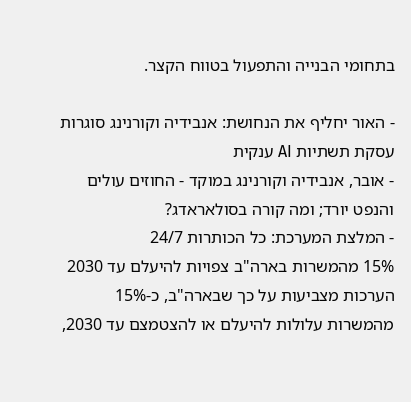בתחומי הבנייה והתפעול בטווח הקצר.

- האור יחליף את הנחושת: אנבידיה וקורנינג סוגרות עסקת תשתיות AI ענקית
- אובר, אנבידיה וקורנינג במוקד - החוזים עולים והנפט יורד; ומה קורה בסולאראדג?
- המלצת המערכת: כל הכותרות 24/7
15% מהמשרות בארה"ב צפויות להיעלם עד 2030
הערכות מצביעות על כך שבארה"ב, כ-15% מהמשרות עלולות להיעלם או להצטמצם עד 2030,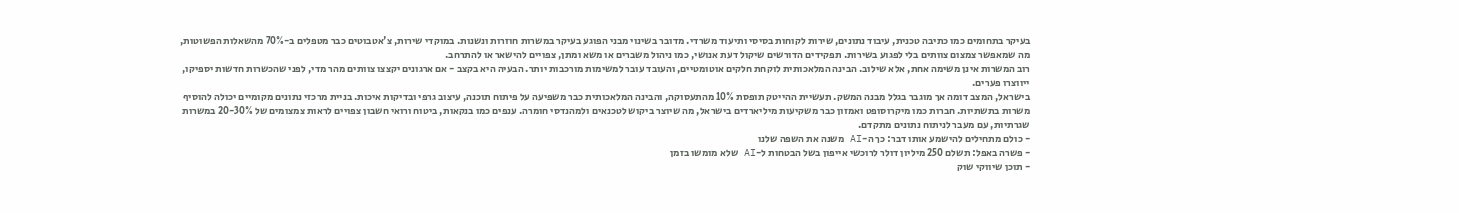בעיקר בתחומים כמו כתיבה טכנית, עיבוד נתונים, שירות לקוחות בסיסי ותיעוד משרדי. מדובר בשינוי מבני הפוגע בעיקר במשרות חוזרות ונשנות. במוקדי שירות, צ'אטבוטים כבר מטפלים ב-70% מהשאלות הפשוטות, מה שמאפשר צמצום צוותים בלי לפגוע בשירות. תפקידים הדורשים שיקול דעת אנושי, כמו ניהול משברים או משא ומתן, צפויים להישאר או להתרחב.
רוב המשרות אינן משימה אחת, אלא שילוב. הבינה המלאכותית לוקחת חלקים אוטומטיים, והעובד עובר למשימות מורכבות יותר. הבעיה היא בקצב - אם ארגונים יקצצו צוותים מהר מדי, לפני שהכשרות חדשות יספיקו, ייווצרו פערים.
בישראל, המצב דומה אך מוגבר בגלל מבנה המשק. תעשיית ההייטק תופסת 10% מהתעסוקה, והבינה המלאכותית כבר משפיעה על פיתוח תוכנה, עיצוב גרפי ובדיקות איכות. בניית מרכזי נתונים מקומיים יכולה להוסיף משרות בתשתיות. חברות כמו מיקרוסופט ואמזון כבר משקיעות מיליארדים בישראל, מה שיוצר ביקוש לטכנאים ולמהנדסי חומרה. ענפים כמו בנקאות, ביטוח ורואי חשבון צפויים לראות צמצומים של 20-30% במשרות שגרתיות, עם מעבר לניתוח נתונים מתקדם.
- כולם מתחילים להישמע אותו דבר: כך ה-AI משנה את השפה שלנו
- פשרה באפל: תשלם 250 מיליון דולר לרוכשי אייפון בשל הבטחות ל-AI שלא מומשו בזמן
- תוכן שיווקי שוק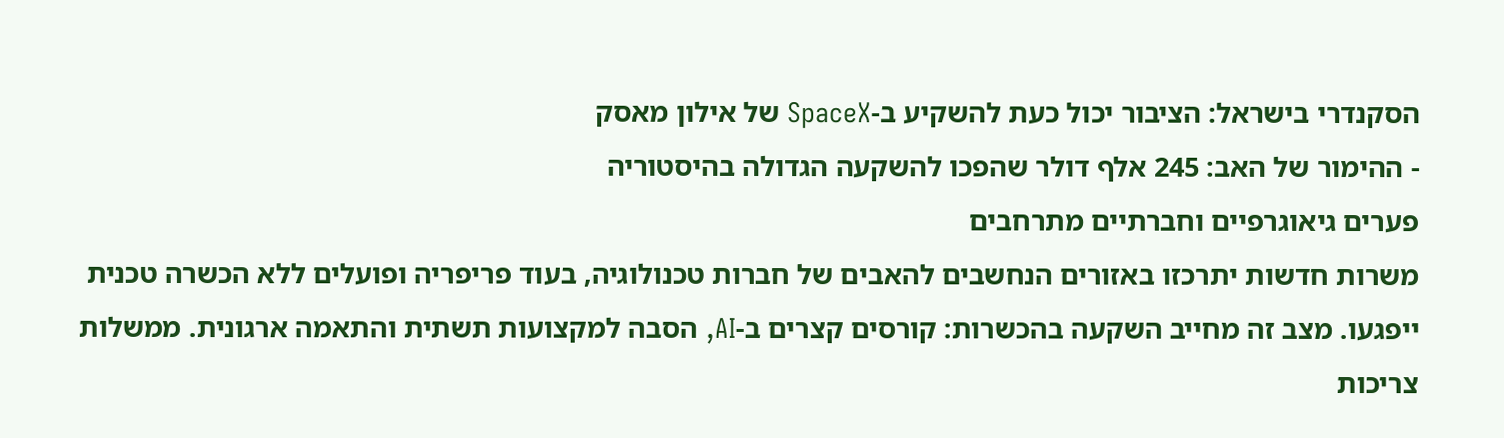הסקנדרי בישראל: הציבור יכול כעת להשקיע ב-SpaceX של אילון מאסק
- ההימור של האב: 245 אלף דולר שהפכו להשקעה הגדולה בהיסטוריה
פערים גיאוגרפיים וחברתיים מתרחבים
משרות חדשות יתרכזו באזורים הנחשבים להאבים של חברות טכנולוגיה, בעוד פריפריה ופועלים ללא הכשרה טכנית ייפגעו. מצב זה מחייב השקעה בהכשרות: קורסים קצרים ב-AI, הסבה למקצועות תשתית והתאמה ארגונית. ממשלות צריכות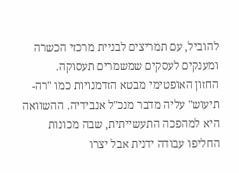להוביל, עם תמריצים לבניית מרכזי הכשרה ומענקים לעסקים שמשמרים תעסוקה.
החזון האופטימי מבטא הזדמנויות כמו "רה-תיעוש" עליה מדבר מנכ"ל אנבידיה. ההשוואה היא למהפכה התעשייתית, שבה מכונות החליפו עבודה ידנית אבל יצרו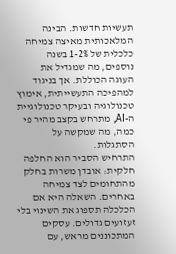תעשיות חדשות. הבינה המלאכותית מאיצה צמיחה כלכלית של 1-2% בשנה נוספים, מה שמגדיל את העוגה הכוללת. אך בניגוד למהפיכה התעשייתית, אימוץ טכנולוגיה ובעיקר טכנולוגיית ה-AI, מתרחש בקצב מהיר פי כמה, מה שמקשה על הסתגלות.
התרחיש הסביר הוא החלפה חלקית: אובדן משרות בחלק מהתחומים לצד צמיחה באחרים. השאלה היא אם הכלכלה תספוג את השינוי בלי זעזועים גדולים. עסקים המתכוננים מראש, עם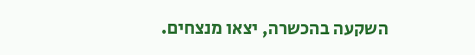השקעה בהכשרה, יצאו מנצחים.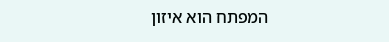המפתח הוא איזון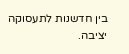בין חדשנות לתעסוקה יציבה.